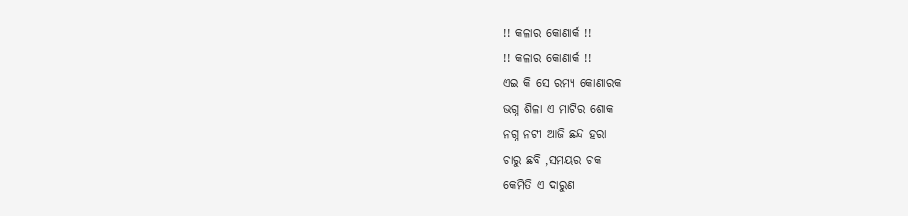!! କଳାର କୋଣାର୍କ !!
!! କଳାର କୋଣାର୍କ !!
ଏଇ କି ସେ ରମ୍ୟ କୋଣାରକ
ଭଗ୍ନ ଶିଳା ଏ ମାଟିର ଶୋକ
ନଗ୍ନ ନଟୀ ଆଜି ଛନ୍ଦ ହରା
ଚାରୁ ଛବି ,ସମୟର ଚକ
କେମିତି ଏ ଦାରୁଣ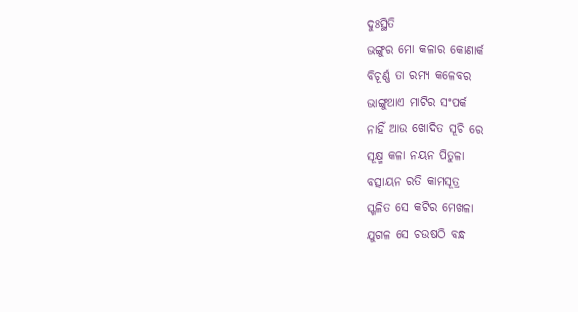ଦୁଃସ୍ଥିତି
ଭଙ୍ଗୁର ମୋ କଳାର କୋଣାର୍କ
ବିଚୂର୍ଣ୍ଣ ତା ରମ୍ୟ କଳେବର
ଭାଙ୍ଗୁଥାଏ ମାଟିର ସଂପର୍କ
ନାହିଁ ଆଉ ଖୋଦିତ ସୂଚି ରେ
ସୂକ୍ଷ୍ମ କଳା ନୟନ ପିତୁଳା
ବତ୍ସାୟନ ରତି କାମସୂତ୍ର
ସ୍ଖଳିତ ସେ କଟିର ମେଖଳା
ଯୁଗଳ ସେ ଚଉଷଠି ବନ୍ଧ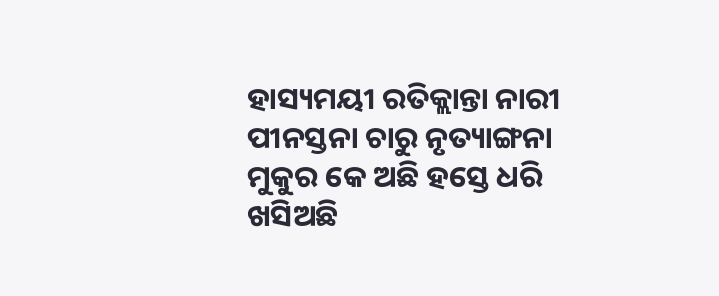ହାସ୍ୟମୟୀ ରତିକ୍ଲାନ୍ତା ନାରୀ
ପୀନସ୍ତନା ଚାରୁ ନୃତ୍ୟାଙ୍ଗନା
ମୁକୁର କେ ଅଛି ହସ୍ତେ ଧରି
ଖସିଅଛି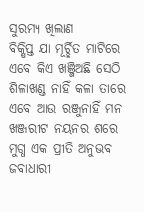ସୁରମ୍ୟ ଖିଲାଣ
ବିକ୍ଷିପ୍ତ ଯା ମୂର୍ଚ୍ଛିତ ମାଟିରେ
ଏବେ କିଏ ଖଞ୍ଜିଅଛି ସେଠି
ଶିଳାଖଣ୍ଡ ନାହିଁ କଳା ତାରେ
ଏବେ ଆଉ ରଞ୍ଜୁନାହିଁ ମନ
ଖଞ୍ଜରୀଟ ନୟନର ଶରେ
ମୁଗ୍ଧ ଏକ ପ୍ରୀତି ଅନୁଭବ
ଜବାଧାରୀ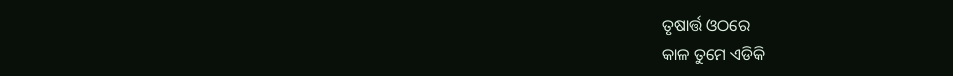ତୃଷାର୍ତ୍ତ ଓଠରେ
କାଳ ତୁମେ ଏଡିକି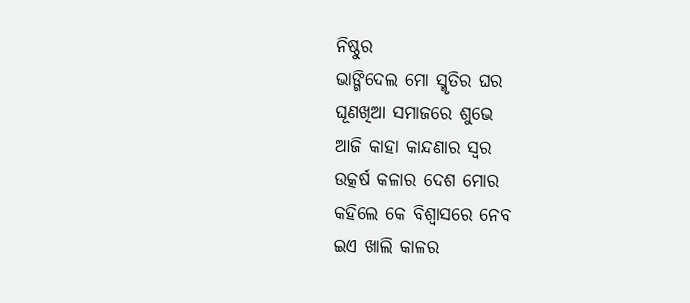ନିଷ୍ଠୁର
ଭାଙ୍ଗିଦେଲ ମୋ ସ୍ମୃତିର ଘର
ଘୂଣଖିଆ ସମାଜରେ ଶୁଭେ
ଆଜି କାହା କାନ୍ଦଣାର ସ୍ବର
ଉତ୍କର୍ଷ କଳାର ଦେଶ ମୋର
କହିଲେ କେ ବିଶ୍ବାସରେ ନେବ
ଇଏ ଖାଲି କାଳର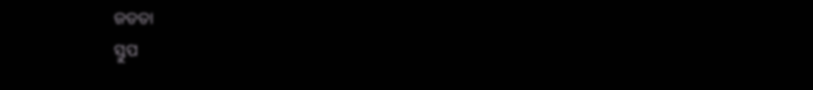ଜଡତା
ସ୍ତୁପ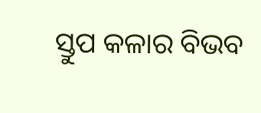ସ୍ତୁପ କଳାର ବିଭବ